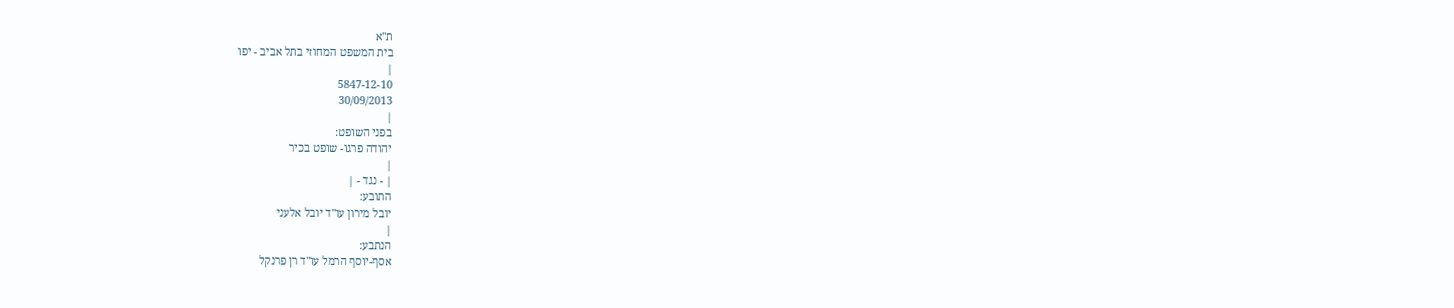ת"א
בית המשפט המחוזי בתל אביב - יפו
|
5847-12-10
30/09/2013
|
בפני השופט:
יהודה פרגו- שופט בכיר
|
| - נגד - |
התובע:
יובל מירון עו"ד יובל אלעני
|
הנתבע:
אסף-יוסף הרמל עו"ד רן פרנקל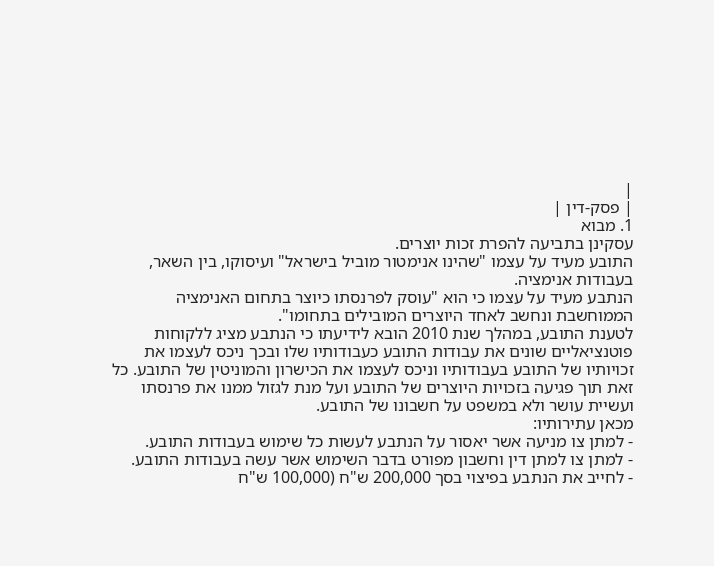|
| פסק-דין |
1. מבוא
עסקינן בתביעה להפרת זכות יוצרים.
התובע מעיד על עצמו "שהינו אנימטור מוביל בישראל" ועיסוקו, בין השאר, בעבודות אנימציה.
הנתבע מעיד על עצמו כי הוא "עוסק לפרנסתו כיוצר בתחום האנימציה הממוחשבת ונחשב לאחד היוצרים המובילים בתחומו".
לטענת התובע, במהלך שנת 2010 הובא לידיעתו כי הנתבע מציג ללקוחות פוטנציאליים שונים את עבודות התובע כעבודותיו שלו ובכך ניכס לעצמו את זכויותיו של התובע בעבודותיו וניכס לעצמו את הכישרון והמוניטין של התובע. כל זאת תוך פגיעה בזכויות היוצרים של התובע ועל מנת לגזול ממנו את פרנסתו ועשיית עושר ולא במשפט על חשבונו של התובע.
מכאן עתירותיו:
- למתן צו מניעה אשר יאסור על הנתבע לעשות כל שימוש בעבודות התובע.
- למתן צו למתן דין וחשבון מפורט בדבר השימוש אשר עשה בעבודות התובע.
- לחייב את הנתבע בפיצוי בסך 200,000 ש"ח (100,000 ש"ח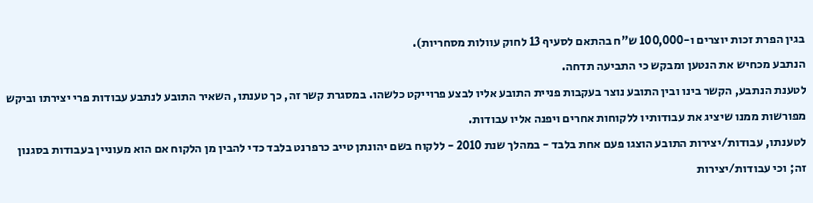בגין הפרת זכות יוצרים ו-100,000 ש"ח בהתאם לסעיף 13 לחוק עוולות מסחריות).
הנתבע מכחיש את הנטען ומבקש כי התביעה תדחה.
לטענת הנתבע, הקשר בינו ובין התובע נוצר בעקבות פניית התובע אליו לבצע פרוייקט כלשהו. במסגרת קשר זה, כך טענתו, השאיר התובע לנתבע עבודות פרי יצירתו וביקש מפורשות ממנו שיציג את עבודותיו ללקוחות אחרים ויפנה אליו עבודות.
לטענתו, עבודות/יצירות התובע הוצגו פעם אחת בלבד - במהלך שנת 2010 - ללקוח בשם יהונתן טייב כרפרנט בלבד כדי להבין מן הלקוח אם הוא מעוניין בעבודות בסגנון זה; וכי עבודות/יצירות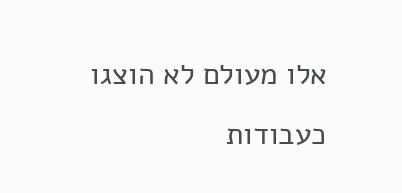אלו מעולם לא הוצגו כעבודות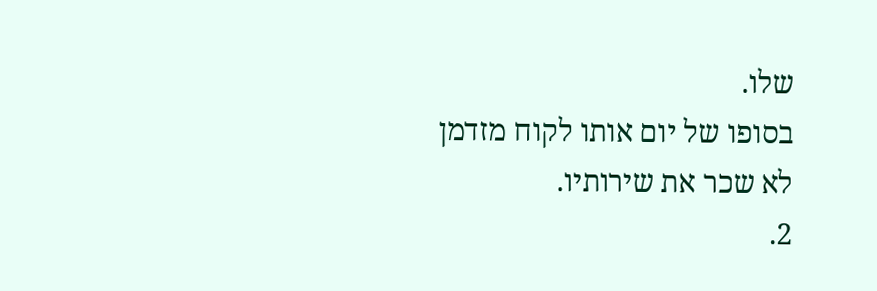שלו.
בסופו של יום אותו לקוח מזדמן לא שכר את שירותיו.
2.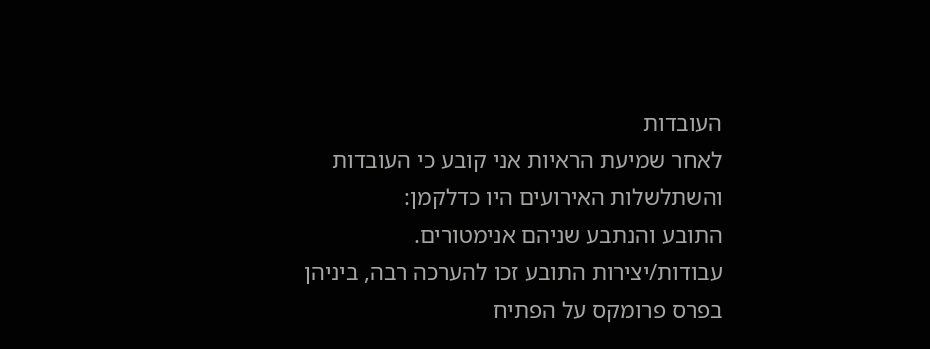העובדות
לאחר שמיעת הראיות אני קובע כי העובדות והשתלשלות האירועים היו כדלקמן:
התובע והנתבע שניהם אנימטורים.
עבודות/יצירות התובע זכו להערכה רבה, ביניהן בפרס פרומקס על הפתיח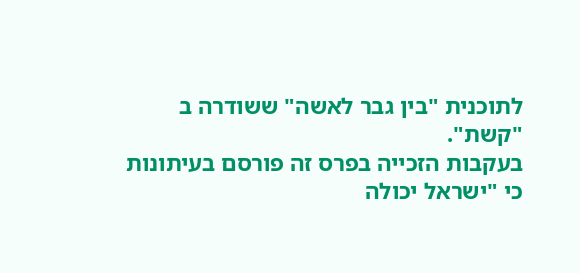לתוכנית "בין גבר לאשה" ששודרה ב "קשת".
בעקבות הזכייה בפרס זה פורסם בעיתונות כי "ישראל יכולה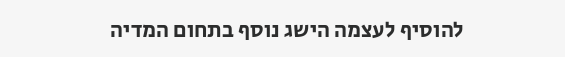להוסיף לעצמה הישג נוסף בתחום המדיה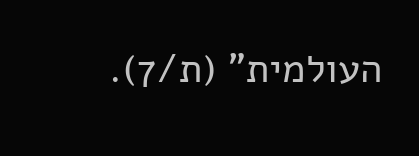העולמית" (ת/7).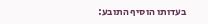בעדותו הוסיף התובע: